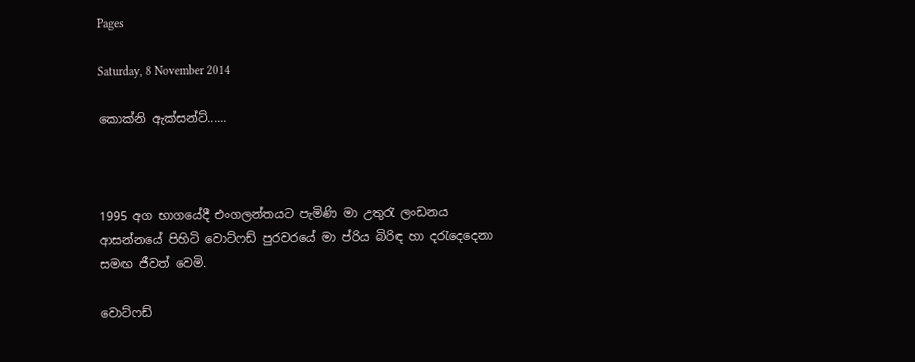Pages

Saturday, 8 November 2014

කොක්‍නි ඇක්සන්ට්......



1995 අග භාගයේදී එංගලන්තයට පැමිණි මා උතුරැ ලංඩනය ආසන්නයේ පිහිටි වොට්ෆඩ් පුරවරයේ මා ප්රිය බිරිඳ හා දරැදෙදෙනා සමඟ ජීවත් වෙමි.

වොට්ෆඩ්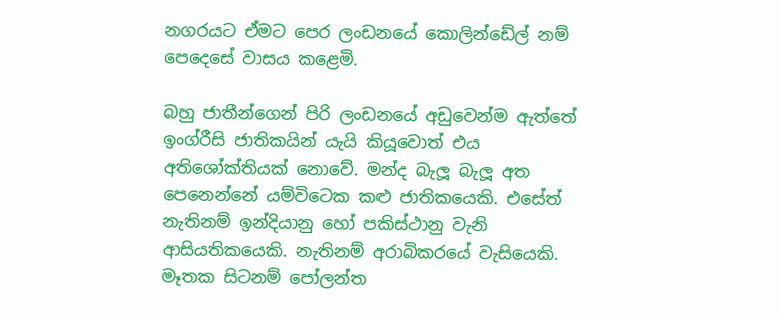නගරයට ඒමට පෙර ලංඩනයේ කොලින්ඩේල් නම් පෙදෙසේ වාසය කළෙමි.

බහු ජාතීන්ගෙන් පිරි ලංඩනයේ අඩුවෙන්ම ඇත්තේ ඉංග්රීසි ජාතිකයින් යැයි කියූවොත් එය අතිශෝක්තියක් නොවේ. මන්ද බැලූ බැලූ අත පෙනෙන්නේ යම්විටෙක කළු ජාතිකයෙකි. එසේත් නැතිනම් ඉන්දියානු හෝ පකිස්ථානු වැනි ආසියතිකයෙකි. නැතිනම් අරාබිකරයේ වැසියෙකි. මෑතක සිටනම් පෝලන්ත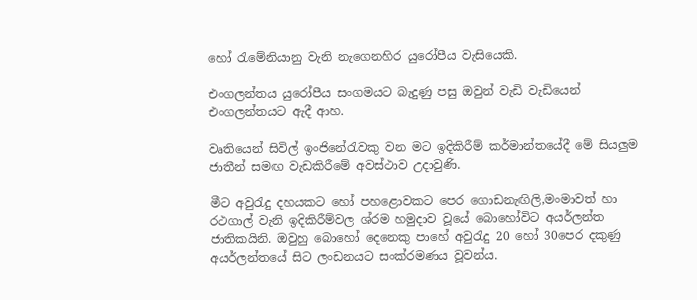හෝ රැමේනියානු වැනි නැගෙනහිර යුරෝපීය වැසියෙකි.

එංගලන්තය යුරෝපීය සංගමයට බැදුණු පසු ඔවුන් වැඩි වැඩියෙන් එංගලන්තයට ඇදී ආහ.

වෘතියෙන් සිවිල් ඉංජිනේරැවකු වන මට ඉදිකිරීම් කර්මාන්තයේදී මේ සියලුම ජාතීන් සමඟ වැඩකිරීමේ අවස්ථාව උදාවුණි.

මීට අවුරැදු දහයකට හෝ පහළොවකට පෙර ගොඩනැඟිලි,මංමාවත් හා රථගාල් වැනි ඉදිකිරීම්වල ශ්රම හමුදාව වූයේ බොහෝවිට අයර්ලන්ත ජාතිකයිනි. ඔවුහු බොහෝ දෙනෙකු පාහේ අවුරැදු 20 හෝ 30පෙර දකුණු අයර්ලන්තයේ සිට ලංඩනයට සංක්රමණය වූවන්ය.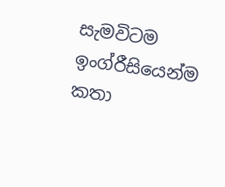සැමවිටම ඉංග්රීසියෙන්ම කතා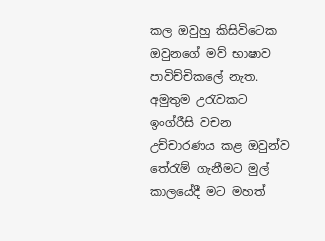කල ඔවුහු කිසිවිටෙක ඔවුනගේ මව් භාෂාව පාවිච්චිකලේ නැත. අමුතුම උරැවකට ඉංග්රීසි වචන උච්චාරණය කළ ඔවුන්ව තේරැම් ගැනීමට මුල් කාලයේදී මට මහත්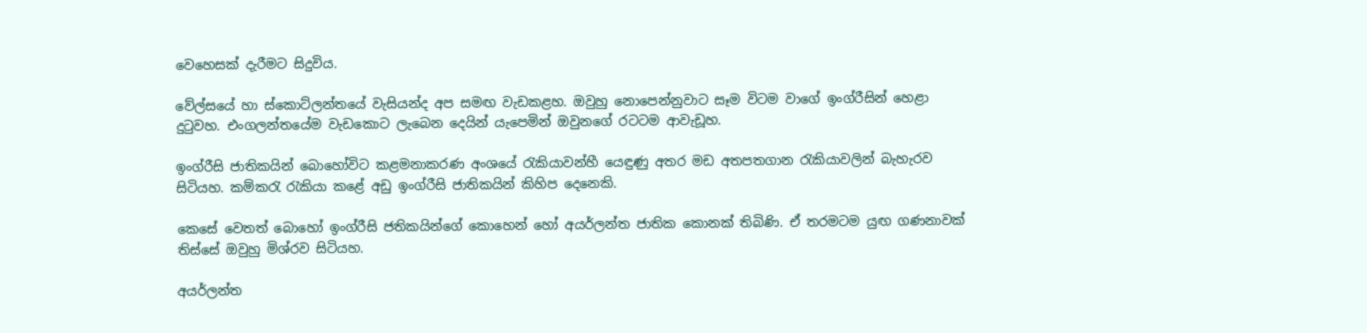වෙහෙසක් දැරීමට සිදුවිය.

වේල්සයේ හා ස්කොට්ලන්තයේ වැසියන්ද අප සමඟ වැඩකළහ. ඔවුහු නොපෙන්නුවාට සෑම විටම වාගේ ඉංග්රීසින් හෙළා දුටුවහ. එංගලන්තයේම වැඩකොට ලැබෙන දෙයින් යැපෙමින් ඔවුනගේ රටටම ආවැඩූහ.

ඉංග්රීසි ජාතිකයින් බොහෝවිට කළමනාකරණ අංශයේ රැකියාවන්හී යෙඳුණු අතර මඩ අතපතගාන රැකියාවලින් බැහැරව සිටියහ. කම්කරැ රැකියා කළේ අඩු ඉංග්රීසි ජාතිකයින් කිහිප දෙනෙකි.

කෙසේ වෙතත් බොහෝ ඉංග්රීසි ජතිකයින්ගේ කොහෙන් හෝ අයර්ලන්ත ජාතික කොනක් තිබිණි. ඒ තරමටම යුඟ ගණනාවක් තිස්සේ ඔවුහු මිශ්රව සිටියහ.

අයර්ලන්ත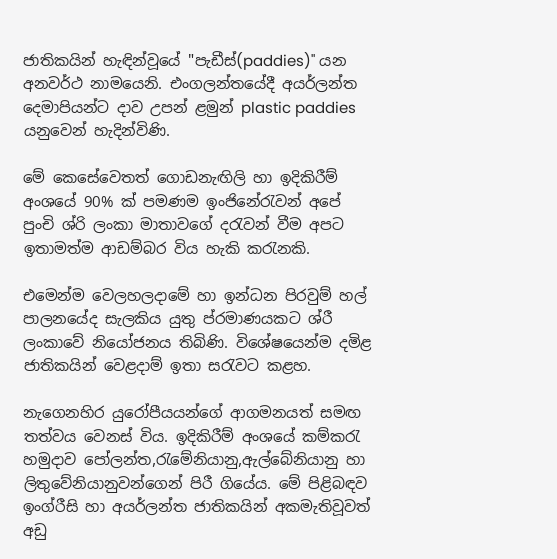ජාතිකයින් හැඳින්වූයේ "පැඩීස්(paddies)" යන අනවර්ථ නාමයෙනි. එංගලන්තයේදී අයර්ලන්ත දෙමාපියන්ට දාව උපන් ළමුන් plastic paddies යනුවෙන් හැදින්විණි.

මේ කෙසේවෙතත් ගොඩනැඟිලි හා ඉදිකිරීම් අංශයේ 90% ක් පමණම ඉංජිනේරැවන් අපේ පුංචි ශ්රි ලංකා මාතාවගේ දරැවන් වීම අපට ඉතාමත්ම ආඩම්බර විය හැකි කරැනකි.

එමෙන්ම වෙලහලදාමේ හා ඉන්ධන පිරවුම් හල් පාලනයේද සැලකිය යුතු ප්රමාණයකට ශ්රී ලංකාවේ නියෝජනය තිබිණි. විශේෂයෙන්ම දමිළ ජාතිකයින් වෙළදාම් ඉතා සරැවට කළහ.

නැගෙනහිර යුරෝපීයයන්ගේ ආගමනයත් සමඟ තත්වය වෙනස් විය. ඉදිකිරීම් අංශයේ කම්කරැ හමුදාව පෝලන්ත,රැමේනියානු,ඇල්බේනියානු හා ලිතුවේනියානුවන්ගෙන් පිරී ගියේය. මේ පිළිබඳව ඉංග්රීසි හා අයර්ලන්ත ජාතිකයින් අකමැතිවූවත් අඩු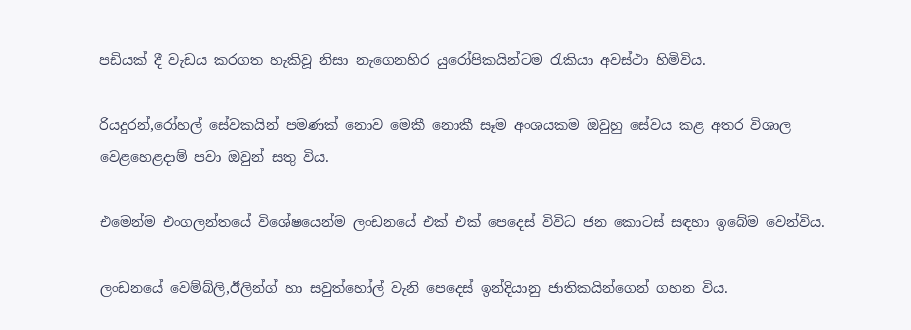පඩියක් දී වැඩය කරගත හැකිවූ නිසා නැගෙනහිර යුරෝපිකයින්ටම රැකියා අවස්ථා හිමිවිය.

රියදුරන්,රෝහල් සේවකයින් පමණක් නොව මෙකී නොකී සෑම අංශයකම ඔවුහු සේවය කළ අතර විශාල වෙළහෙළදාම් පවා ඔවුන් සතු විය.

එමෙන්ම එංගලන්තයේ විශේෂයෙන්ම ලංඩනයේ එක් එක් පෙදෙස් විවිධ ජන කොටස් සඳහා ඉබේම වෙන්විය.

ලංඩනයේ වෙම්බ්ලි,ඊලින්ග් හා සවුත්හෝල් වැනි පෙදෙස් ඉන්දියානු ජාතිකයින්ගෙන් ගහන විය.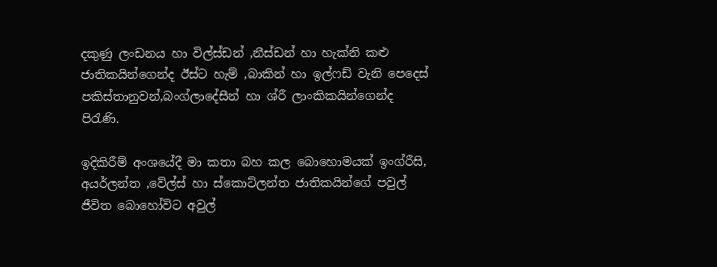දකුණු ලංඩනය හා විල්ස්ඩන් ,නීස්ඩන් හා හැක්නි කළු ජාතිකයින්ගෙන්ද ඊස්ට හැම් ,බාකින් හා ඉල්ෆඩ් වැනි පෙදෙස් පකිස්තානුවන්,බංග්ලාදේසීන් හා ශ්රී ලාංකිකයින්ගෙන්ද පිරැණි.

ඉදිකිරීම් අංශයේදී මා කතා බහ කල බොහොමයක් ඉංග්රීසි, අයර්ලන්ත ,වේල්ස් හා ස්කොට්ලන්ත ජාතිකයින්ගේ පවුල් ජීවිත බොහෝවිට අවුල්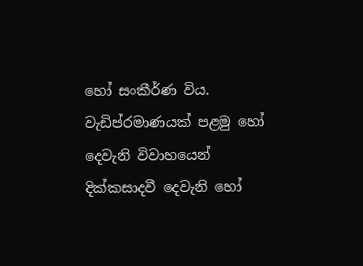හෝ සංකීර්ණ විය. වැඩිප්රමාණයක් පළමු හෝ දෙවැනි විවාහයෙන් දික්කසාදවී දෙවැනි හෝ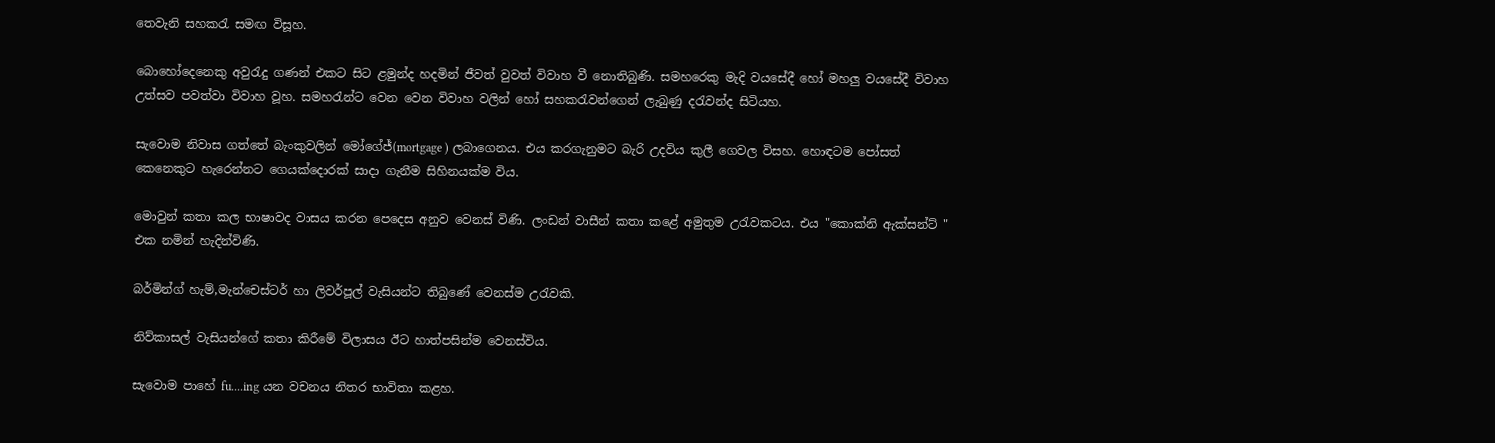තෙවැනි සහකරැ සමඟ විසූහ.

බොහෝදෙනෙකු අවුරැදු ගණන් එකට සිට ළමුන්ද හදමින් ජීවත් වුවත් විවාහ වී නොතිබුණි. සමහරෙකු මැදි වයසේදී හෝ මහලු වයසේදී විවාහ උත්සව පවත්වා විවාහ වූහ. සමහරැන්ට වෙන වෙන විවාහ වලින් හෝ සහකරැවන්ගෙන් ලැබුණු දරැවන්ද සිටියහ.

සැවොම නිවාස ගත්තේ බැංකුවලින් මෝගේජ්(mortgage ) ලබාගෙනය. එය කරගැනුමට බැරි උදවිය කුලී ගෙවල විසහ. හොඳටම පෝසත් කෙනෙකුට හැරෙන්නට ගෙයක්දොරක් සාදා ගැනීම සිහිනයක්ම විය.

මොවුන් කතා කල භාෂාවද වාසය කරන පෙදෙස අනුව වෙනස් විණි. ලංඩන් වාසීන් කතා කළේ අමුතුම උරැවකටය. එය "කොක්නි ඇක්සන්ට් " එක නමින් හැදින්විණි.

බර්මින්ග් හැම්,මැන්චෙස්ටර් හා ලිවර්පූල් වැසියන්ට තිබුණේ වෙනස්ම උරැවකි.

නිව්කාසල් වැසියන්ගේ කතා කිරීමේ විලාසය ඊට හාත්පසින්ම වෙනස්විය.

සැවොම පාහේ fu....ing යන වචනය නිතර භාවිතා කළහ.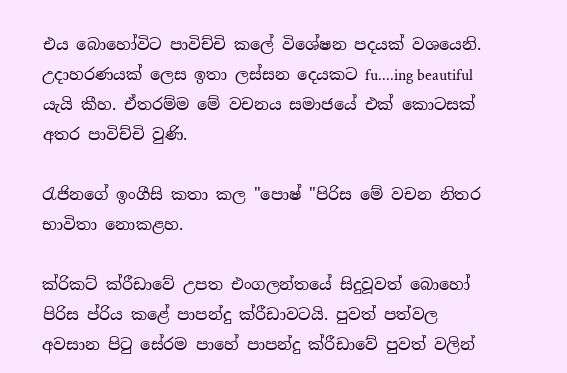එය බොහෝවිට පාවිච්චි කලේ විශේෂන පදයක් වශයෙනි. උදාහරණයක් ලෙස ඉතා ලස්සන දෙයකට fu....ing beautiful යැයි කීහ. ඒතරම්ම මේ වචනය සමාජයේ එක් කොටසක් අතර පාවිච්චි වුණි.

රැජිනගේ ඉංගීසි කතා කල "පොෂ් "පිරිස මේ වචන නිතර භාවිතා නොකළහ.

ක්රිකට් ක්රීඩාවේ උපත එංගලන්තයේ සිදුවූවත් බොහෝ පිරිස ප්රිය කළේ පාපන්දු ක්රීඩාවටයි. පුවත් පත්වල අවසාන පිටු සේරම පාහේ පාපන්දු ක්රීඩාවේ පුවත් වලින්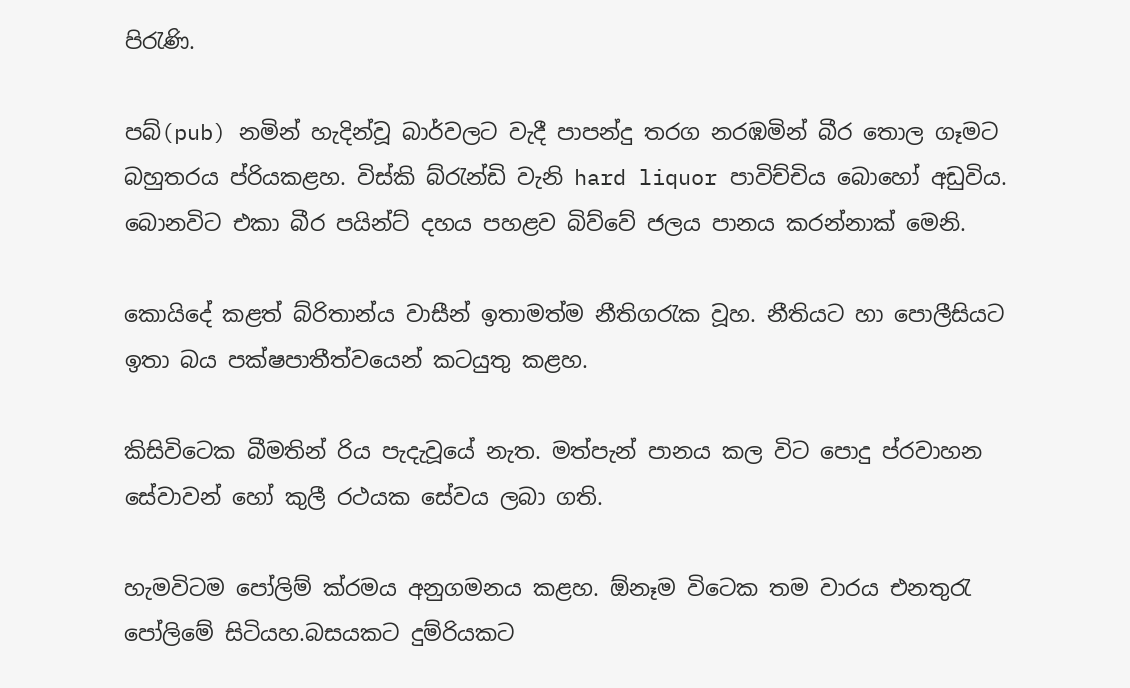පිරැණි.

පබ්(pub) නමින් හැදින්වූ බාර්වලට වැදී පාපන්දු තරග නරඹමින් බීර තොල ගෑමට බහුතරය ප්රියකළහ. විස්කි බ්රැන්ඩි වැනි hard liquor පාවිච්චිය බොහෝ අඩුවිය. බොනවිට එකා බීර පයින්ට් දහය පහළව බිව්වේ ජලය පානය කරන්නාක් මෙනි.

කොයිදේ කළත් බ්රිතාන්ය වාසීන් ඉතාමත්ම නීතිගරැක වූහ. නීතියට හා පොලීසියට ඉතා බය පක්ෂපාතීත්වයෙන් කටයුතු කළහ.

කිසිවිටෙක බීමතින් රිය පැදැවූයේ නැත. මත්පැන් පානය කල විට පොදු ප්රවාහන සේවාවන් හෝ කුලී රථයක සේවය ලබා ගති.

හැමවිටම පෝලිම් ක්රමය අනුගමනය කළහ. ඕනෑම විටෙක තම වාරය එනතුරැ පෝලිමේ සිටියහ.බසයකට දුම්රියකට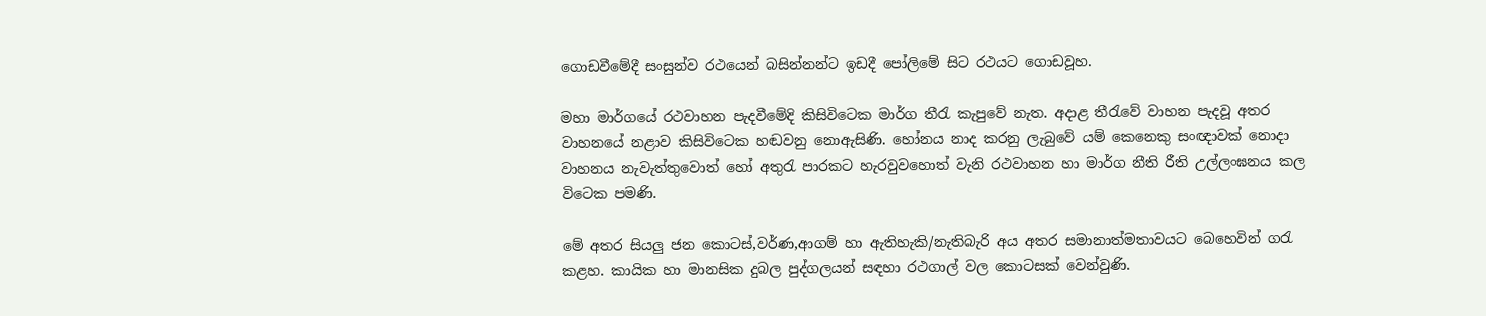ගොඩවීමේදී සංසුන්ව රථයෙන් බසින්නන්ට ඉඩදී පෝලිමේ සිට රථයට ගොඩවූහ.

මහා මාර්ගයේ රථවාහන පැදවීමේදි කිසිවිටෙක මාර්ග තීරැ කැපුවේ නැත. අදාළ තීරැවේ වාහන පැදවූ අතර වාහනයේ නළාව කිසිවිටෙක හඬවනු නොඇසිණි. හෝනය නාද කරනු ලැබුවේ යම් කෙනෙකු සංඥාවක් නොදා වාහනය නැවැත්තුවොත් හෝ අතුරැ පාරකට හැරවුවහොත් වැනි රථවාහන හා මාර්ග නීති රීති උල්ලංඝනය කල විටෙක පමණි.

මේ අතර සියලු ජන කොටස්,වර්ණ,ආගම් හා ඇතිහැකි/නැතිබැරි අය අතර සමානාත්මතාවයට බෙහෙවින් ගරැ කළහ. කායික හා මානසික දුබල පුද්ගලයන් සඳහා රථගාල් වල කොටසක් වෙන්වුණි.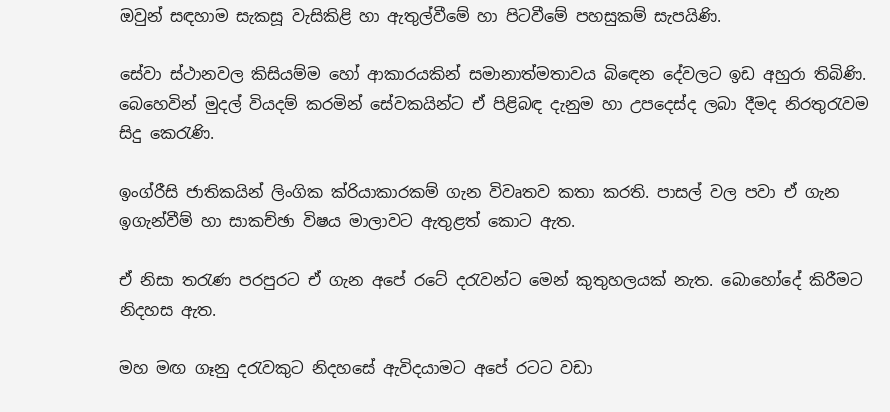ඔවුන් සඳහාම සැකසූ වැසිකිළි හා ඇතුල්වීමේ හා පිටවීමේ පහසුකම් සැපයිණි.

සේවා ස්ථානවල කිසියම්ම හෝ ආකාරයකින් සමානාත්මතාවය බිඳෙන දේවලට ඉඩ අහුරා තිබිණි. බෙහෙවින් මුදල් වියදම් කරමින් සේවකයින්ට ඒ පිළිබඳ දැනුම හා උපදෙස්ද ලබා දීමද නිරතුරැවම සිදු කෙරැණි.

ඉංග්රීසි ජාතිකයින් ලිංගික ක්රියාකාරකම් ගැන විවෘතව කතා කරති. පාසල් වල පවා ඒ ගැන ඉගැන්වීම් හා සාකච්ඡා විෂය මාලාවට ඇතුළත් කොට ඇත.

ඒ නිසා තරැණ පරපුරට ඒ ගැන අපේ රටේ දරැවන්ට මෙන් කුතුහලයක් නැත. බොහෝදේ කිරීමට නිදහස ඇත.

මහ මඟ ගෑනු දරැවකුට නිදහසේ ඇවිදයාමට අපේ රටට වඩා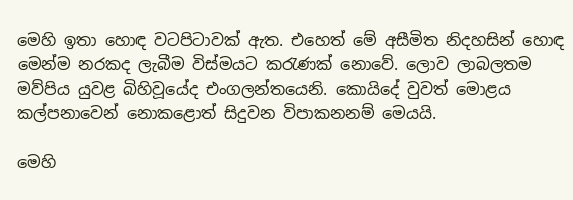මෙහි ඉතා හොඳ වටපිටාවක් ඇත. එහෙත් මේ අසීමිත නිදහසින් හොඳ මෙන්ම නරකද ලැබීම විස්මයට කරැණක් නොවේ. ලොව ලාබලතම මව්පිය යුවළ බිහිවූයේද එංගලන්තයෙනි. කොයිදේ වුවත් මොළය කල්පනාවෙන් නොකළොත් සිදුවන විපාකනනම් මෙයයි.

මෙහි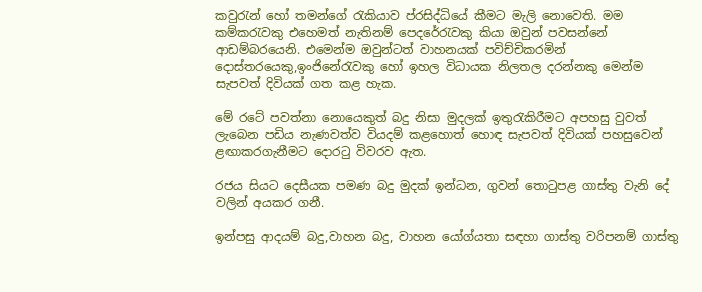කවුරැන් හෝ තමන්ගේ රැකියාව ප්රසිද්ධියේ කීමට මැලි නොවෙති. මම කම්කරැවකු එහෙමත් නැතිනම් පෙදරේරැවකු කියා ඔවුන් පවසන්නේ ආඩම්බරයෙනි. එමෙන්ම ඔවුන්ටත් වාහනයක් පවිච්චිකරමින් දොස්තරයෙකු,ඉංජිනේරැවකු හෝ ඉහල විධායක නිලතල දරන්නකු මෙන්ම සැපවත් දිවියක් ගත කළ හැක.

මේ රටේ පවත්නා නොයෙකුත් බදු නිසා මුදලක් ඉතුරැකිරීමට අපහසු වුවත් ලැබෙන පඩිය නැණවත්ව වියදම් කළහොත් හොඳ සැපවත් දිවියක් පහසුවෙන් ළඟාකරගැනීමට දොරටු විවරව ඇත.

රජය සියට දෙසීයක පමණ බදු මුදක් ඉන්ධන, ගුවන් තොටුපළ ගාස්තු වැනි දේ වලින් අයකර ගනී.

ඉන්පසු ආදයම් බදු,වාහන බදු, වාහන යෝග්යතා සඳහා ගාස්තු වරිපනම් ගාස්තු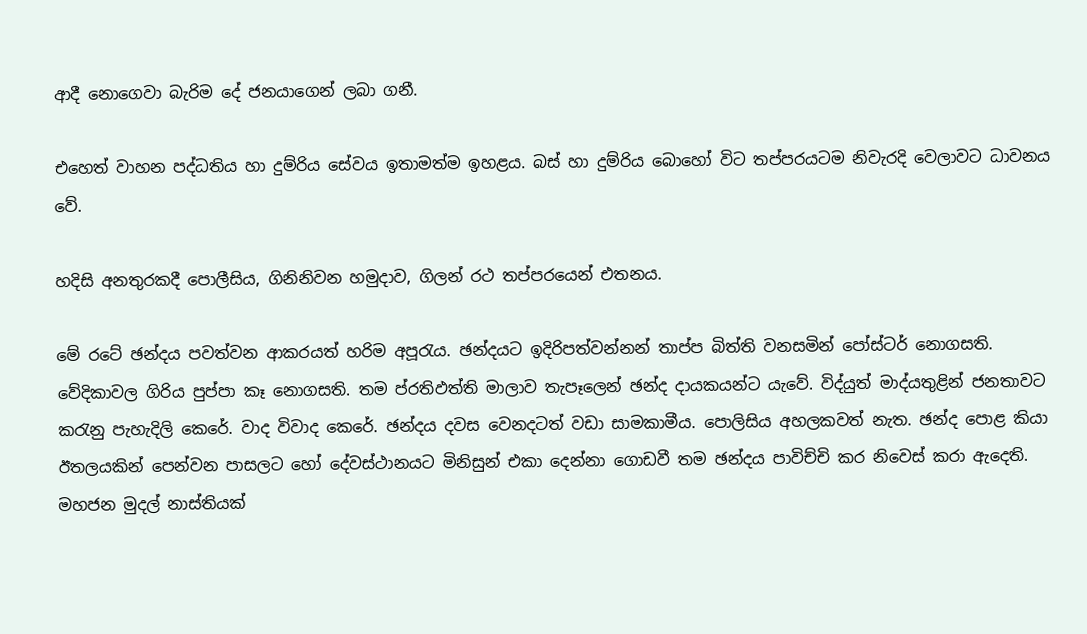ආදී නොගෙවා බැරිම දේ ජනයාගෙන් ලබා ගනී.

එහෙත් වාහන පද්ධතිය හා දුම්රිය සේවය ඉතාමත්ම ඉහළය. බස් හා දුම්රිය බොහෝ විට තප්පරයටම නිවැරදි වෙලාවට ධාවනය වේ.

හදිසි අනතුරකදී පොලීසිය, ගිනිනිවන හමුදාව, ගිලන් රථ තප්පරයෙන් එතනය.

මේ රටේ ඡන්දය පවත්වන ආකරයත් හරිම අපූරැය. ඡන්දයට ඉදිරිපත්වන්නන් තාප්ප බිත්ති වනසමින් පෝස්ටර් නොගසති. වේදිකාවල ගිරිය පුප්පා කෑ නොගසති. තම ප්රතිඵත්ති මාලාව තැපෑලෙන් ඡන්ද දායකයන්ට යැවේ. විද්යුත් මාද්යතුළින් ජනතාවට කරැනු පැහැදිලි කෙරේ. වාද විවාද කෙරේ. ඡන්දය දවස වෙනදටත් වඩා සාමකාමීය. පොලිසිය අහලකවත් නැත. ඡන්ද පොළ කියා ඊතලයකින් පෙන්වන පාසලට හෝ දේවස්ථානයට මිනිසුන් එකා දෙන්නා ගොඩවී තම ඡන්දය පාවිච්චි කර නිවෙස් කරා ඇදෙති. මහජන මුදල් නාස්තියක්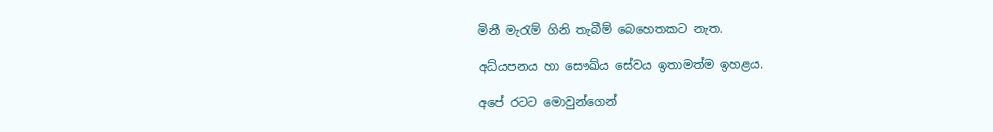මිනී මැරැම් ගිනි තැබීම් බෙහෙතකට නැත.

අධ්යපනය හා සෞඛ්ය සේවය ඉතාමත්ම ඉහළය.

අපේ රටට මොවුන්ගෙන්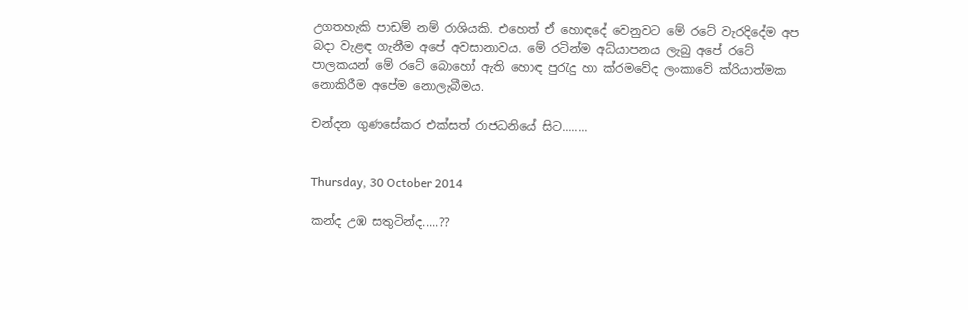උගතහැකි පාඩම් නම් රාශියකි. එහෙත් ඒ හොඳදේ වෙනුවට මේ රටේ වැරදිදේම අප බදා වැළඳ ගැනීම අපේ අවසානාවය. මේ රටින්ම අධ්යාපනය ලැබු අපේ රටේ පාලකයන් මේ රටේ බොහෝ ඇති හොඳ පුරැදු හා ක්රමවේද ලංකාවේ ක්රියාත්මක නොකිරීම අපේම නොලැබීමය.

චන්දන ගුණසේකර එක්සත් රාජධනියේ සිට........


Thursday, 30 October 2014

කන්ද උඹ සතුටින්ද.....??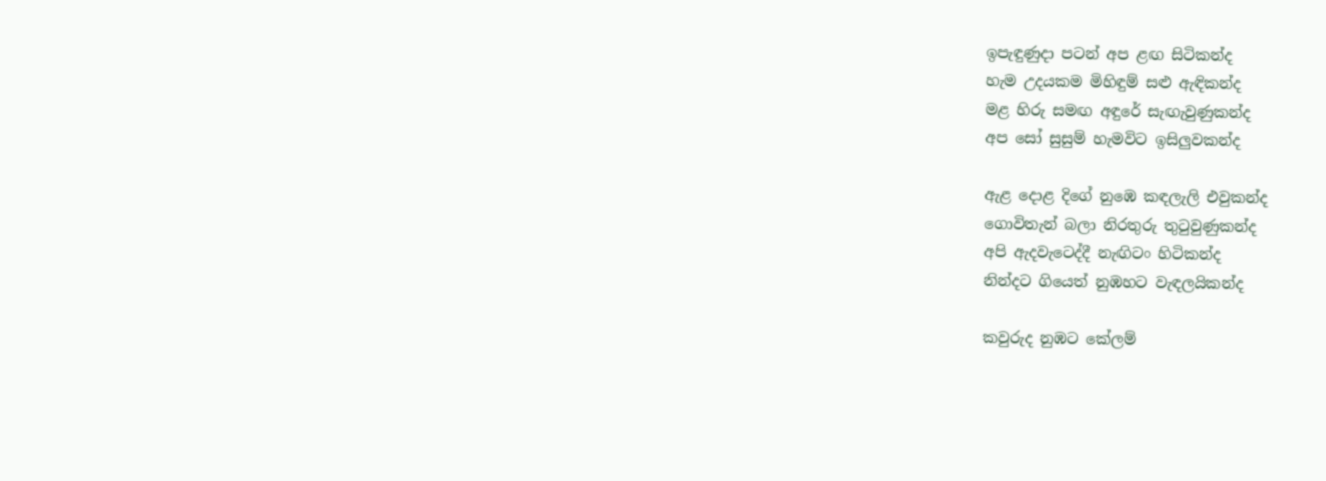ඉපැඳුණුදා පටන් අප ළඟ සිටිකන්ද
හැම උදයකම මිහිඳුම් සළු ඇඳිකන්ද
මළ හිරු සමඟ අඳුරේ සැඟැවුණුකන්ද
අප සෝ සුසුම් හැමවිට ඉසිලුවකන්ද

ඇළ දොළ දිගේ නුඹෙ කඳලැලි එවුකන්ද
ගොවිතැන් බලා නිරතුරු තුටුවුණුකන්ද
අපි ඇදවැටෙද්දී නැඟිටං හිටිකන්ද
නින්දට ගියෙත් නුඹහට වැඳලයිකන්ද

කවුරුද නුඹට කේලම්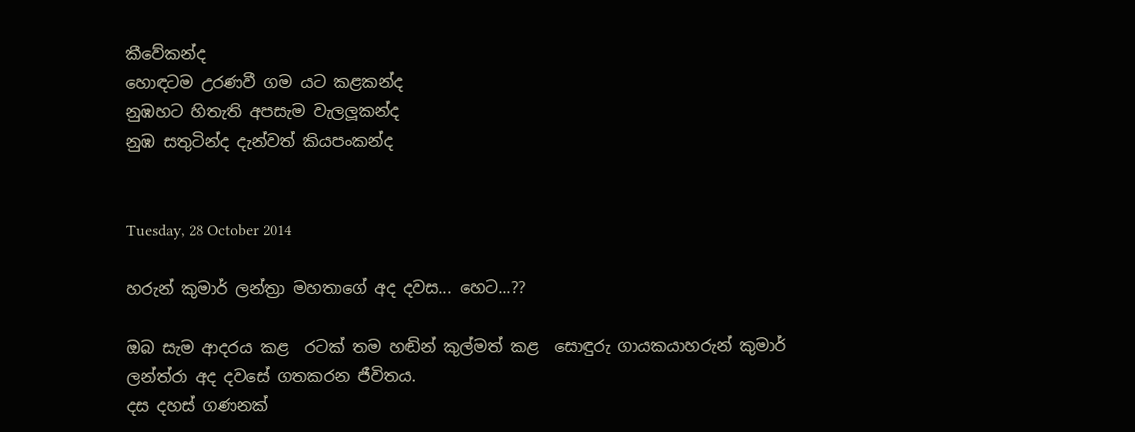කීවේකන්ද
හොඳටම උරණවී ගම යට කළකන්ද
නුඹහට හිතැති අපසැම වැලලූකන්ද
නුඹ සතුටින්ද දැන්වත් කියපංකන්ද


Tuesday, 28 October 2014

හරුන් කුමාර් ලන්ත්‍රා මහතාගේ අද දවස... හෙට...??

ඔබ සැම ආදරය කළ  රටක් තම හඬින් කුල්මත් කළ  සොඳුරු ගායකයාහරුන් කුමාර්
ලන්ත්රා අද දවසේ ගතකරන ජීවිතය.
දස දහස් ගණනක්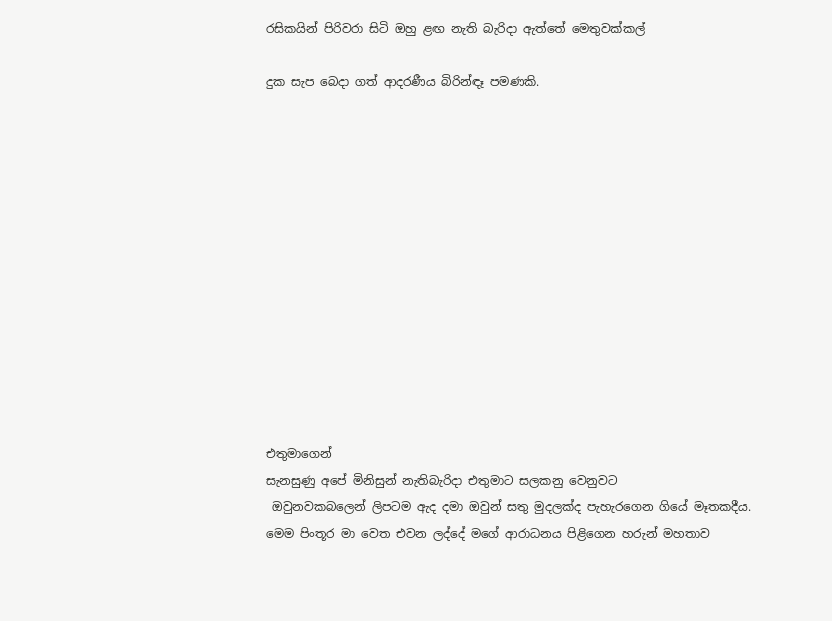රසිකයින් පිරිවරා සිටි ඔහු ළඟ නැති බැරිදා ඇත්තේ මෙතුවක්කල්

දුක සැප බෙදා ගත් ආදරණීය බිරින්ඳෑ පමණකි.













එතුමාගෙන්
සැනසුණු අපේ මිනිසුන් නැතිබැරිදා එතුමාට සලකනු වෙනුවට
 ඔවුනවකබලෙන් ලිපටම ඇද දමා ඔවුන් සතු මුදලක්ද පැහැරගෙන ගියේ මෑතකදීය.
මෙම පිංතූර මා වෙත එවන ලද්දේ මගේ ආරාධනය පිළිගෙන හරුන් මහතාව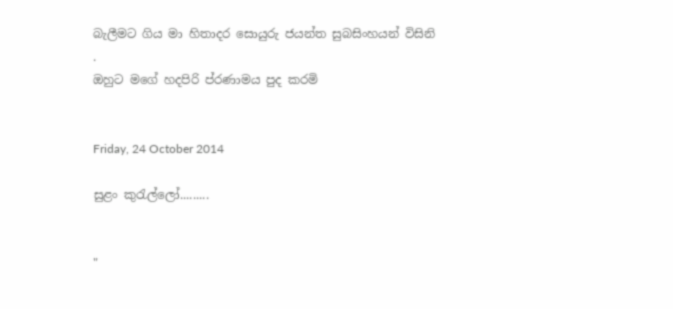බැලීමට ගිය මා හිතාදර සොයුරු ජයන්ත සුබසිංහයන් විසිනි
.
ඔහුට මගේ හදපිරි ප්රණාමය පුද කරමි


Friday, 24 October 2014

සුළං කුරැල්ලෝ.........


"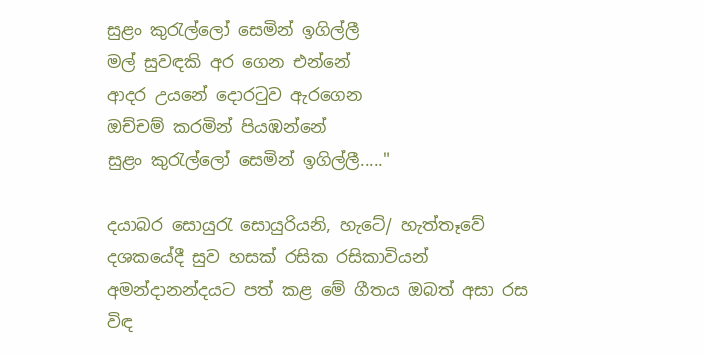සුළං කුරැල්ලෝ සෙමින් ඉගිල්ලී
මල් සුවඳකි අර ගෙන එන්නේ
ආදර උයනේ දොරටුව ඇරගෙන
ඔච්චම් කරමින් පියඹන්නේ
සුළං කුරැල්ලෝ සෙමින් ඉගිල්ලී....."

දයාබර සොයුරැ සොයුරියනි, හැටේ/ හැත්තෑවේ දශකයේදී සුව හසක් රසික රසිකාවියන් අමන්දානන්දයට පත් කළ මේ ගීතය ඔබත් අසා රස විඳ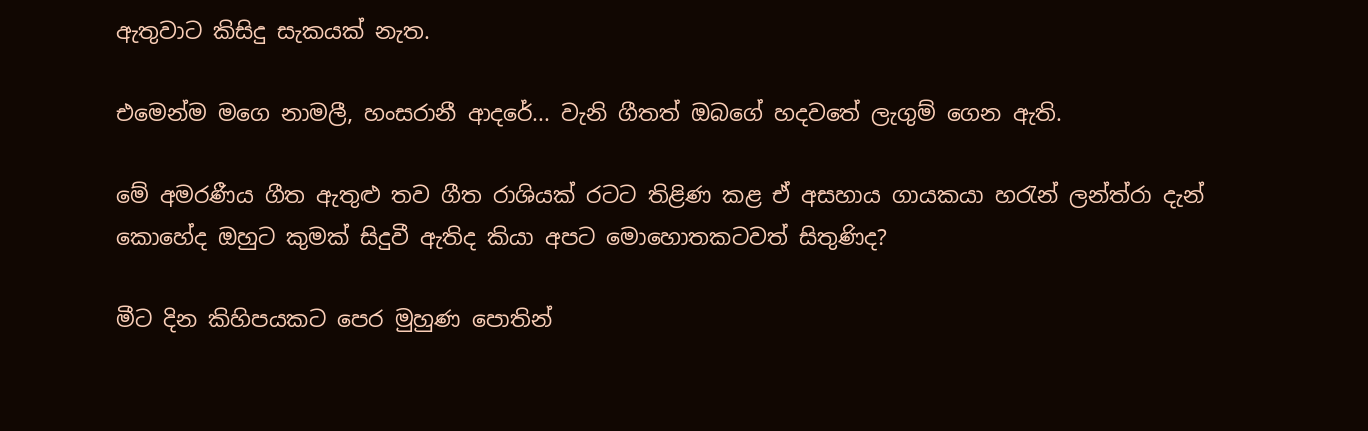ඇතුවාට කිසිදු සැකයක් නැත.

එමෙන්ම මගෙ නාමලී, හංසරානී ආදරේ... වැනි ගීතත් ඔබගේ හදවතේ ලැගුම් ගෙන ඇති.

මේ අමරණීය ගීත ඇතුළු තව ගීත රාශියක් රටට තිළිණ කළ ඒ අසහාය ගායකයා හරැන් ලන්ත්රා දැන් කොහේද ඔහුට කුමක් සිදුවී ඇතිද කියා අපට මොහොතකටවත් සිතුණිද?

මීට දින කිහිපයකට පෙර මුහුණ පොතින්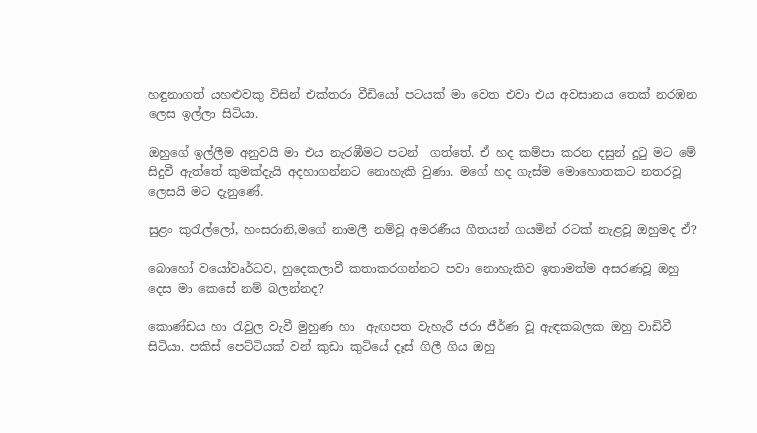හඳුනාගත් යහළුවකු විසින් එක්තරා වීඩියෝ පටයක් මා වෙත එවා එය අවසානය තෙක් නරඹන ලෙස ඉල්ලා සිටියා.

ඔහුගේ ඉල්ලීම අනුවයි මා එය නැරඹීමට පටන්  ගත්තේ. ඒ හද කම්පා කරන දසුන් දුටු මට මේ සිදුවී ඇත්තේ කුමක්දැයි අදහාගන්නට නොහැකි වුණා. මගේ හද ගැස්ම මොහොතකට නතරවූ ලෙසයි මට දැනුණේ.

සුළං කුරැල්ලෝ, හංසරානි,මගේ නාමලී නම්වූ අමරණීය ගීතයන් ගයමින් රටක් නැළවූ ඔහුමද ඒ?

බොහෝ වයෝවෘර්ධව, හුදෙකලාවී කතාකරගන්නට පවා නොහැකිව ඉතාමත්ම අසරණවූ ඔහු දෙස මා කෙසේ නම් බලන්නද?

කොණ්ඩය හා රැවුල වැවී මුහුණ හා  ඇඟපත වැහැරී ජරා ජීර්ණ වූ ඇඳකබලක ඔහු වාඩිවී සිටියා. පකිස් පෙට්ටියක් වන් කුඩා කුටියේ දෑස් ගිලී ගිය ඔහු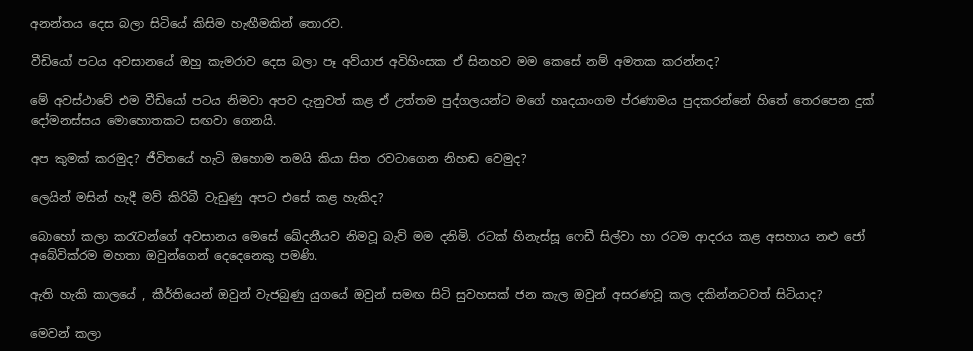අනන්තය දෙස බලා සිටියේ කිසිම හැඟීමකින් තොරව.

වීඩියෝ පටය අවසානයේ ඔහු කැමරාව දෙස බලා පෑ අව්යාජ අවිහිංසක ඒ සිනහව මම කෙසේ නම් අමතක කරන්නද?

මේ අවස්ථාවේ එම වීඩියෝ පටය නිමවා අපව දැනුවත් කළ ඒ උත්තම පුද්ගලයන්ට මගේ හෘදයාංගම ප්රණාමය පුදකරන්නේ හිතේ තෙරපෙන දුක් දෝමනස්සය මොහොතකට සඟවා ගෙනයි.

අප කුමක් කරමුද? ජීවිතයේ හැටි ඔහොම තමයි කියා සිත රවටාගෙන නිහඬ වෙමුද?

ලෙයින් මසින් හැදී මව් කිරිබී වැඩුණු අපට එසේ කළ හැකිද?

බොහෝ කලා කරැවන්ගේ අවසානය මෙසේ ඛේදනීයව නිමවූ බැව් මම දනිමි. රටක් හිනැස්සූ ෆෙඩී සිල්වා හා රටම ආදරය කළ අසහාය නළු ජෝ අබේවික්රම මහතා ඔවුන්ගෙන් දෙදෙනෙකු පමණි.

ඇති හැකි කාලයේ , කීර්තියෙන් ඔවුන් වැජබුණු යුගයේ ඔවුන් සමඟ සිටි සුවහසක් ජන කැල ඔවුන් අසරණවූ කල දකින්නටවත් සිටියාද?

මෙවන් කලා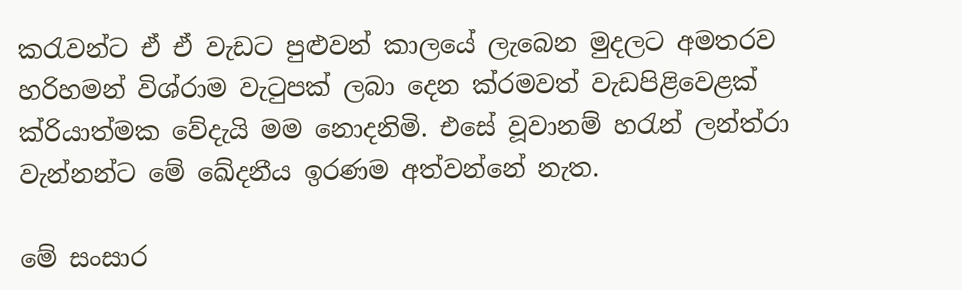කරැවන්ට ඒ ඒ වැඩට පුළුවන් කාලයේ ලැබෙන මුදලට අමතරව හරිහමන් විශ්රාම වැටුපක් ලබා දෙන ක්රමවත් වැඩපිළිවෙළක් ක්රියාත්මක වේදැයි මම නොදනිමි. එසේ වූවානම් හරැන් ලන්ත්රා වැන්නන්ට මේ ඛේදනීය ඉරණම අත්වන්නේ නැත.

මේ සංසාර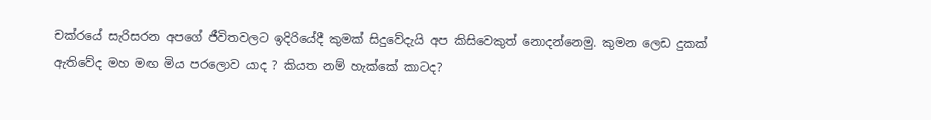චක්රයේ සැරිසරන අපගේ ජීවිතවලට ඉදිරියේදී කුමක් සිදුවේදැයි අප කිසිවෙකුත් නොදන්නෙමු. කුමන ලෙඩ දුකක් ඇතිවේද මහ මඟ මිය පරලොව යාද ? කියත නම් හැක්කේ කාටද?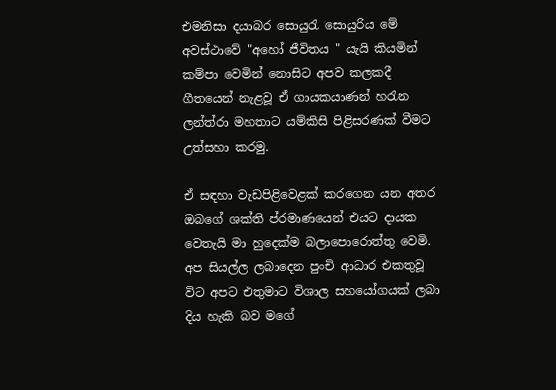එමනිසා දයාබර සොයුරැ සොයුරිය මේ අවස්ථාවේ "අහෝ ජීවිතය " යැයි කියමින් කම්පා වෙමින් නොසිට අපව කලකදී ගීතයෙන් නැළවූ ඒ ගායකයාණන් හරැන ලන්ත්රා මහතාට යම්කිසි පිළිසරණක් වීමට උත්සහා කරමු.

ඒ සඳහා වැඩපිළිවෙළක් කරගෙන යන අතර ඔබගේ ශක්ති ප්රමාණයෙන් එයට දායක වෙතැයි මා හුදෙක්ම බලාපොරොත්තු වෙමි. අප සියල්ල ලබාදෙන පුංචි ආධාර එකතුවූ විට අපට එතුමාට විශාල සහයෝගයක් ලබා දිය හැකි බව මගේ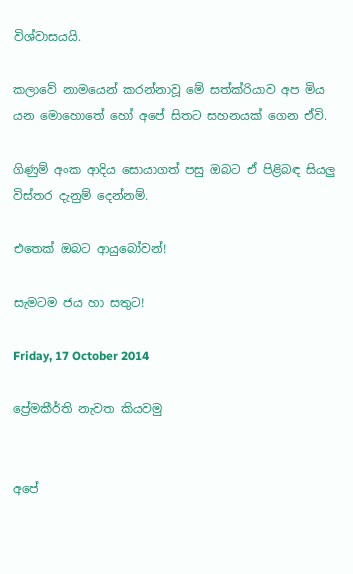විශ්වාසයයි.

කලාවේ නාමයෙන් කරන්නාවූ මේ සත්ක්රියාව අප මිය යන මොහොතේ හෝ අපේ සිතට සහනයක් ගෙන ඒවි.

ගිණුම් අංක ආදිය සොයාගත් පසු ඔබට ඒ පිළිබඳ සියලු විස්තර දැනුම් දෙන්නම්.

එතෙක් ඔබට ආයුබෝවන්!

සැමටම ජය හා සතුට!

Friday, 17 October 2014

ප්‍රේමකීර්ති නැවත කියවමු


අපේ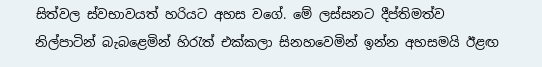සිත්වල ස්වභාවයත් හරියට අහස වගේ. මේ ලස්සනට දීප්තිමත්ව නිල්පාටින් බැබළෙමින් හිරැත් එක්කලා සිනහවෙමින් ඉන්න අහසමයි ඊළඟ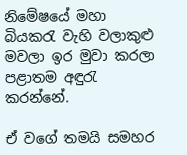නිමේෂයේ මහා බියකරැ වැහි වලාකුළු මවලා ඉර මුවා කරලා පළාතම අඳුරැ කරන්නේ.

ඒ වගේ තමයි සමහර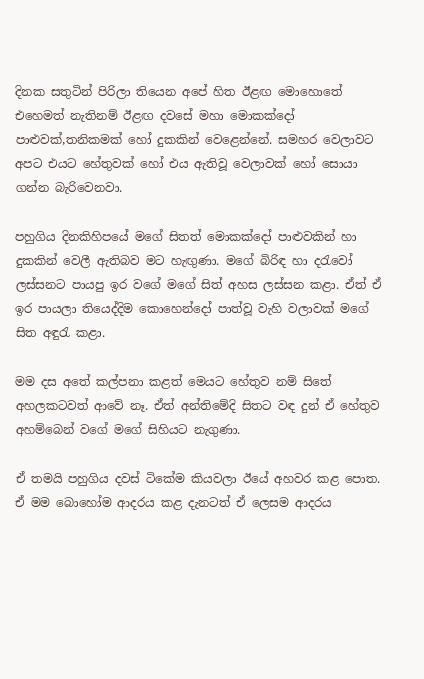දිනක සතුටින් පිරිලා තියෙන අපේ හිත ඊළඟ මොහොතේ එහෙමත් නැතිනම් ඊළඟ දවසේ මහා මොකක්දෝ පාළුවක්,තනිකමක් හෝ දුකකින් වෙළෙන්නේ. සමහර වෙලාවට අපට එයට හේතුවක් හෝ එය ඇතිවූ වෙලාවක් හෝ සොයා ගන්න බැරිවෙනවා.

පහුගිය දිනකිහිපයේ මගේ සිතත් මොකක්දෝ පාළුවකින් හා දුකකින් වෙලී ඇතිබව මට හැඟුණා. මගේ බිරිඳ හා දරැවෝ ලස්සනට පායපු ඉර වගේ මගේ සිත් අහස ලස්සන කළා. ඒත් ඒ ඉර පායලා තියෙද්දිම කොහෙන්දෝ පාත්වූ වැහි වලාවක් මගේ සිත අඳුරැ කළා.

මම දස අතේ කල්පනා කළත් මෙයට හේතුව නම් සිතේ අහලකටවත් ආවේ නෑ. ඒත් අන්තිමේදි සිතට වඳ දුන් ඒ හේතුව අහම්බෙන් වගේ මගේ සිහියට නැගුණා.

ඒ තමයි පහුගිය දවස් ටිකේම කියවලා ඊයේ අහවර කළ පොත. ඒ මම බොහෝම ආදරය කළ දැනටත් ඒ ලෙසම ආදරය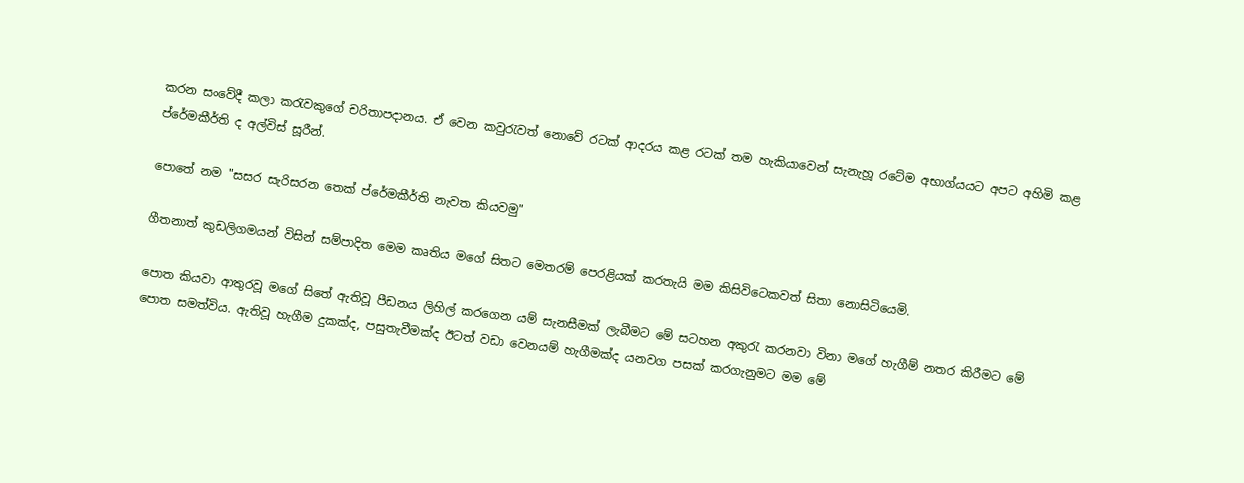කරන සංවේදී කලා කරැවකුගේ චරිතාපදානය. ඒ වෙන කවුරැවත් නොවේ රටක් ආදරය කළ රටක් තම හැකියාවෙන් සැනැහූ රටේම අභාග්යයට අපට අහිමි කළ ප්රේමකීර්ති ද අල්විස් සූරීන්.

පොතේ නම "සසර සැරිසරන තෙක් ප්රේමකීර්ති නැවත කියවමු"

ගීතනාත් කුඩලිගමයන් විසින් සම්පාදිත මෙම කෘතිය මගේ සිතට මෙතරම් පෙරළියක් කරතැයි මම කිසිවිටෙකවත් සිතා නොසිටියෙමි.

පොත කියවා ආතුරවූ මගේ සිතේ ඇතිවූ පීඩනය ලිහිල් කරගෙන යම් සැනසීමක් ලැබීමට මේ සටහන අකුරැ කරනවා විනා මගේ හැගීම් නතර කිරීමට මේ පොත සමත්විය. ඇතිවූ හැගීම දුකක්ද, පසුතැවීමක්ද ඊටත් වඩා වෙනයම් හැගීමක්ද යනවග පසක් කරගැනුමට මම මේ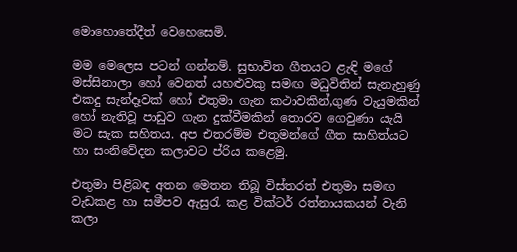මොහොතේදීත් වෙහෙසෙමි.

මම මෙලෙස පටන් ගන්නම්. සුභාවිත ගීතයට ළැඳි මගේ මස්සිනාලා හෝ වෙනත් යහළුවකු සමඟ මධුවිතින් සැනැහුණු එකදු සැන්දෑවක් හෝ එතුමා ගැන කථාවකින්,ගුණ වැයුමකින් හෝ නැතිවූ පාඩුව ගැන දුක්වීමකින් තොරව ගෙවුණා යැයි මට සැක සහිතය. අප එතරම්ම එතුමන්ගේ ගීත සාහිත්යට හා සංනිවේදන කලාවට ප්රිය කළෙමු.

එතුමා පිළිබඳ අතන මෙතන තිබූ විස්තරත් එතුමා සමඟ වැඩකළ හා සමීපව ඇසුරැ කළ වික්ටර් රත්නායකයන් වැනි කලා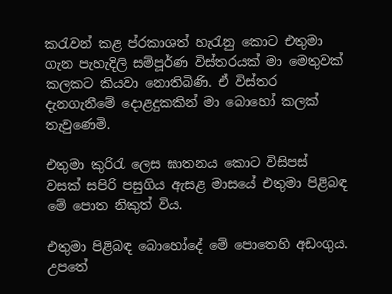කරැවන් කළ ප්රකාශත් හැරැනු කොට එතුමා ගැන පැහැදිලි සම්පූර්ණ විස්තරයක් මා මෙතුවක් කලකට කියවා නොතිබිණි. ඒ විස්තර දැනගැනීමේ දොළදුකකින් මා බොහෝ කලක් තැවුණෙමි.

එතුමා කුරිරැ ලෙස ඝාතනය කොට විසිපස් වසක් සපිරි පසුගිය ඇසළ මාසයේ එතුමා පිළිබඳ මේ පොත නිකුත් විය.

එතුමා පිළිබඳ බොහෝදේ මේ පොතෙහි අඩංගුය. උපතේ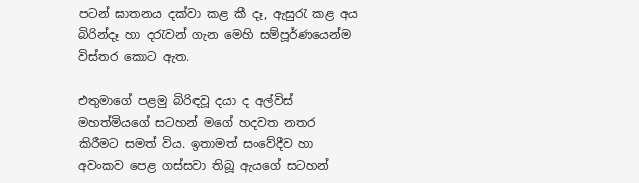පටන් ඝාතනය දක්වා කළ කී දෑ, ඇසුරැ කළ අය බිරින්දෑ හා දරැවන් ගැන මෙහි සම්පූර්ණයෙන්ම විස්තර කොට ඇත.

එතුමාගේ පළමු බිරිඳවූ දයා ද අල්විස් මහත්මියගේ සටහන් මගේ හදවත නතර කිරීමට සමත් විය. ඉතාමත් සංවේදීව හා අවංකව පෙළ ගස්සවා තිබූ ඇයගේ සටහන්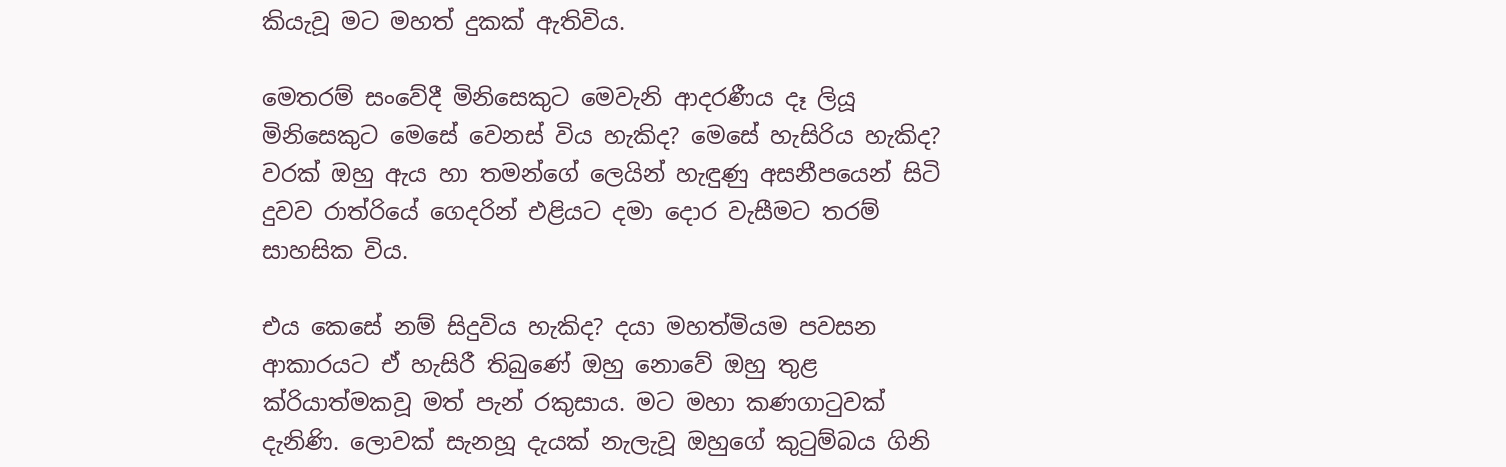කියැවූ මට මහත් දුකක් ඇතිවිය.

මෙතරම් සංවේදී මිනිසෙකුට මෙවැනි ආදරණීය දෑ ලියූ මිනිසෙකුට මෙසේ වෙනස් විය හැකිද? මෙසේ හැසිරිය හැකිද? වරක් ඔහු ඇය හා තමන්ගේ ලෙයින් හැඳුණු අසනීපයෙන් සිටි දුවව රාත්රියේ ගෙදරින් එළියට දමා දොර වැසීමට තරම් සාහසික විය.

එය කෙසේ නම් සිදුවිය හැකිද? දයා මහත්මියම පවසන ආකාරයට ඒ හැසිරී තිබුණේ ඔහු නොවේ ඔහු තුළ ක්රියාත්මකවූ මත් පැන් රකුසාය. මට මහා කණගාටුවක් දැනිණි. ලොවක් සැනහූ දැයක් නැලැවූ ඔහුගේ කුටුම්බය ගිනි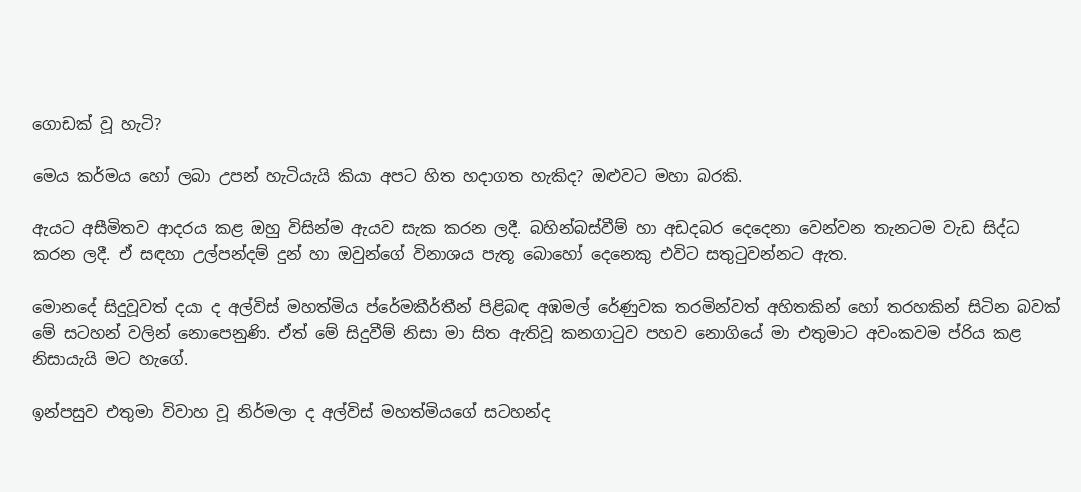ගොඩක් වූ හැටි?

මෙය කර්මය හෝ ලබා උපන් හැටියැයි කියා අපට හිත හදාගත හැකිද? ඔළුවට මහා බරකි.

ඇයට අසීමිතව ආදරය කළ ඔහු විසින්ම ඇයව සැක කරන ලදී. බහින්බස්වීම් හා අඩදබර දෙදෙනා වෙන්වන තැනටම වැඩ සිද්ධ කරන ලදී. ඒ සඳහා උල්පන්දම් දුන් හා ඔවුන්ගේ විනාශය පැතූ බොහෝ දෙනෙකු එවිට සතුටුවන්නට ඇත.

මොනදේ සිදුවූවත් දයා ද අල්විස් මහත්මිය ප්රේමකීර්තීන් පිළිබඳ අඹමල් රේණුවක තරමින්වත් අහිතකින් හෝ තරහකින් සිටින බවක් මේ සටහන් වලින් නොපෙනුණි. ඒත් මේ සිදුවීම් නිසා මා සිත ඇතිවූ කනගාටුව පහව නොගියේ මා එතුමාට අවංකවම ප්රිය කළ නිසායැයි මට හැගේ.

ඉන්පසුව එතුමා විවාහ වූ නිර්මලා ද අල්විස් මහත්මියගේ සටහන්ද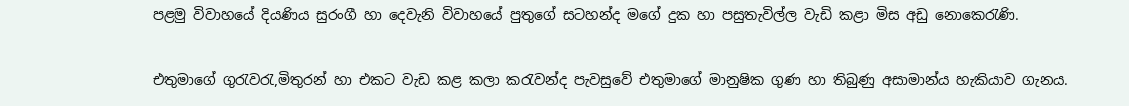පළමු විවාහයේ දියණිය සුරංගී හා දෙවැනි විවාහයේ පුතුගේ සටහන්ද මගේ දුක හා පසුතැවිල්ල වැඩි කළා මිස අඩු නොකෙරැණි.

එතුමාගේ ගුරැවරැ,මිතුරන් හා එකට වැඩ කළ කලා කරැවන්ද පැවසුවේ එතුමාගේ මානුෂික ගුණ හා තිබුණු අසාමාන්ය හැකියාව ගැනය.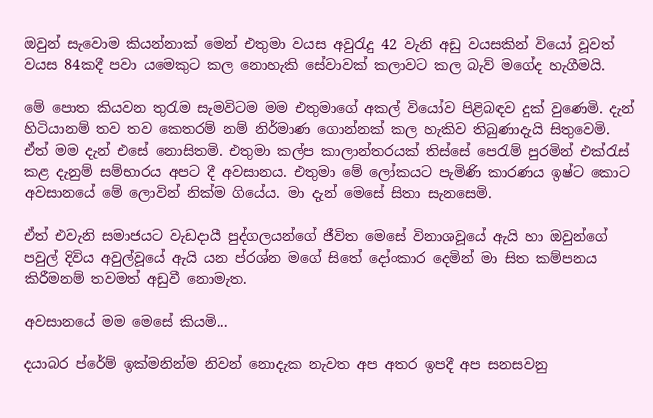ඔවුන් සැවොම කියන්නාක් මෙන් එතුමා වයස අවුරැදු 42 වැනි අඩු වයසකින් වියෝ වූවත් වයස 84කදී පවා යමෙකුට කල නොහැකි සේවාවක් කලාවට කල බැව් මගේද හැගීමයි.

මේ පොත කියවන තුරැම සැමවිටම මම එතුමාගේ අකල් වියෝව පිළිබඳව දුක් වුණෙමි. දැන් හිටියානම් තව තව කෙතරම් නම් නිර්මාණ ගොන්නක් කල හැකිව තිබුණාදැයි සිතුවෙමි. ඒත් මම දැන් එසේ නොසිතමි. එතුමා කල්ප කාලාන්තරයක් තිස්සේ පෙරැම් පුරමින් එක්රැස් කළ දැනුම් සම්භාරය අපට දී අවසානය. එතුමා මේ ලෝකයට පැමිණි කාරණය ඉෂ්ට කොට අවසානයේ මේ ලොවින් නික්ම ගියේය. මා දැන් මෙසේ සිතා සැනසෙමි.

ඒත් එවැනි සමාජයට වැඩදායී පුද්ගලයන්ගේ ජීවිත මෙසේ විනාශවූයේ ඇයි හා ඔවුන්ගේ පවුල් දිවිය අවුල්වූයේ ඇයි යන ප්රශ්න මගේ සිතේ දෝංකාර දෙමින් මා සිත කම්පනය කිරීමනම් තවමත් අඩුවී නොමැත.

අවසානයේ මම මෙසේ කියමි...

දයාබර ප්රේම් ඉක්මනින්ම නිවන් නොදැක නැවත අප අතර ඉපදී අප සනසවනු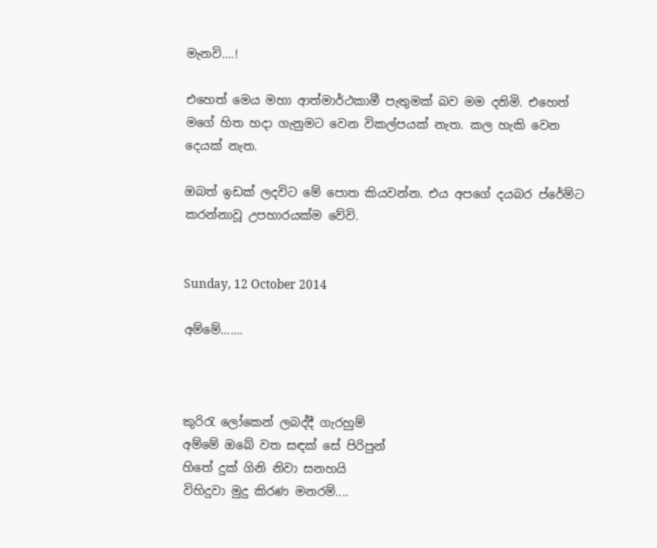මැනවි....!

එහෙත් මෙය මහා ආත්මාර්ථකාමී පැතුමක් බව මම දනිමි. එහෙත් මගේ හිත හදා ගැනුමට වෙන විකල්පයක් නැත. කල හැකි වෙන දෙයක් නැත.

ඔබත් ඉඩක් ලදවිට මේ පොත කියවන්න. එය අපගේ දයබර ප්රේම්ට කරන්නාවූ උපහාරයක්ම වේවි.


Sunday, 12 October 2014

අම්මේ.......



කුරිරැ ලෝකෙන් ලබද්දී ගැරහුම්
අම්මේ ඔබේ වත සඳක් සේ පිරිපුන්
හිතේ දුක් ගිනි නිවා සනහයි
විහිදුවා මුදු කිරණ මනරම්....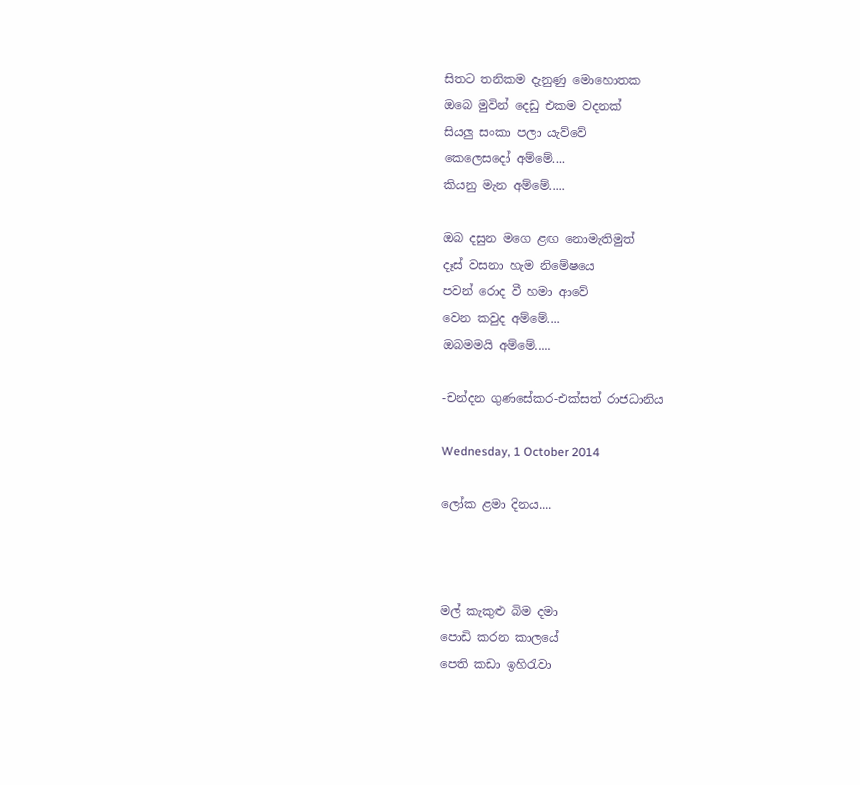සිතට තනිකම දැනුණු මොහොතක
ඔබෙ මුවින් දෙඩු එකම වදනක්
සියලු සංකා පලා යැව්වේ
කෙලෙසදෝ අම්මේ....
කියනු මැන අම්මේ.....

ඔබ දසුන මගෙ ළඟ නොමැතිමුත්
දෑස් වසනා හැම නිමේෂයෙ
පවන් රොද වී හමා ආවේ
වෙන කවුද අම්මේ....
ඔබමමයි අම්මේ.....

-චන්දන ගුණසේකර-එක්සත් රාජධානිය

Wednesday, 1 October 2014

ලෝක ළමා දිනය....



මල් කැකුළු බිම දමා
පොඩි කරන කාලයේ
පෙති කඩා ඉහිරැවා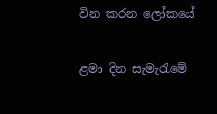වින කරන ලෝකයේ

ළමා දින සැමැරැමේ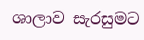ශාලාව සැරසුමට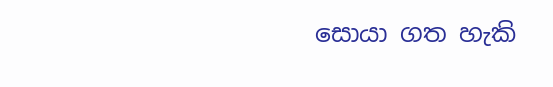සොයා ගත හැකි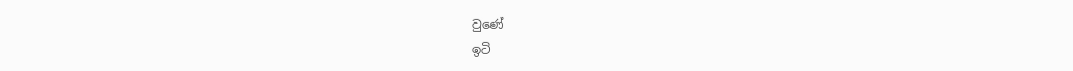වුණේ
ඉටි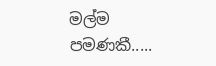මල්ම පමණකී.....